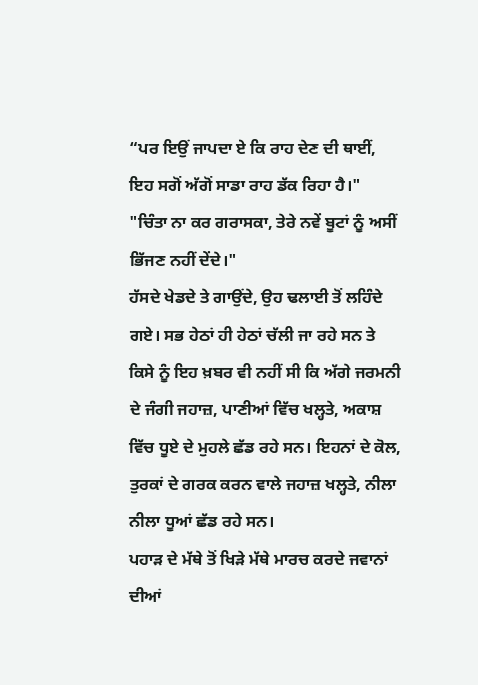“ਪਰ ਇਉਂ ਜਾਪਦਾ ਏ ਕਿ ਰਾਹ ਦੇਣ ਦੀ ਥਾਈਂ, ਇਹ ਸਗੋਂ ਅੱਗੋਂ ਸਾਡਾ ਰਾਹ ਡੱਕ ਰਿਹਾ ਹੈ।"
"ਚਿੰਤਾ ਨਾ ਕਰ ਗਰਾਸਕਾ, ਤੇਰੇ ਨਵੇਂ ਬੂਟਾਂ ਨੂੰ ਅਸੀਂ ਭਿੱਜਣ ਨਹੀਂ ਦੇਂਦੇ।"
ਹੱਸਦੇ ਖੇਡਦੇ ਤੇ ਗਾਉਂਦੇ, ਉਹ ਢਲਾਈ ਤੋਂ ਲਹਿੰਦੇ ਗਏ। ਸਭ ਹੇਠਾਂ ਹੀ ਹੇਠਾਂ ਚੱਲੀ ਜਾ ਰਹੇ ਸਨ ਤੇ ਕਿਸੇ ਨੂੰ ਇਹ ਖ਼ਬਰ ਵੀ ਨਹੀਂ ਸੀ ਕਿ ਅੱਗੇ ਜਰਮਨੀ ਦੇ ਜੰਗੀ ਜਹਾਜ਼, ਪਾਣੀਆਂ ਵਿੱਚ ਖਲ੍ਹਤੇ, ਅਕਾਸ਼ ਵਿੱਚ ਧੂਏ ਦੇ ਮੁਹਲੇ ਛੱਡ ਰਹੇ ਸਨ। ਇਹਨਾਂ ਦੇ ਕੋਲ, ਤੁਰਕਾਂ ਦੇ ਗਰਕ ਕਰਨ ਵਾਲੇ ਜਹਾਜ਼ ਖਲ੍ਹਤੇ, ਨੀਲਾ ਨੀਲਾ ਧੂਆਂ ਛੱਡ ਰਹੇ ਸਨ।
ਪਹਾੜ ਦੇ ਮੱਥੇ ਤੋਂ ਖਿੜੇ ਮੱਥੇ ਮਾਰਚ ਕਰਦੇ ਜਵਾਨਾਂ ਦੀਆਂ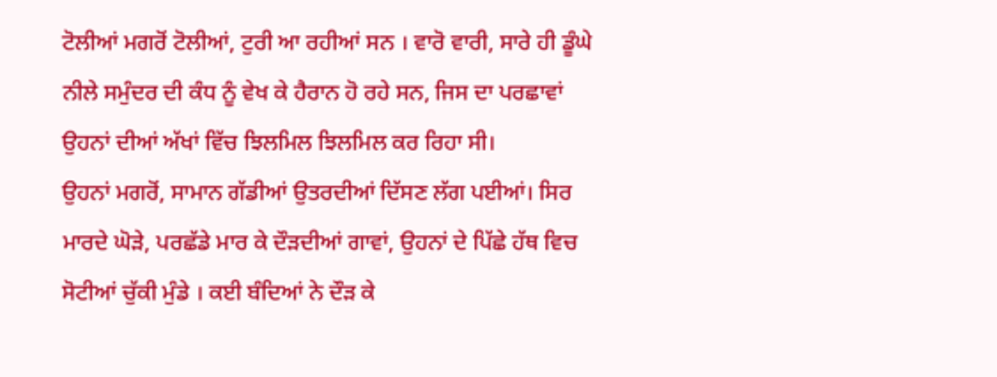ਟੋਲੀਆਂ ਮਗਰੋਂ ਟੋਲੀਆਂ, ਟੁਰੀ ਆ ਰਹੀਆਂ ਸਨ । ਵਾਰੋ ਵਾਰੀ, ਸਾਰੇ ਹੀ ਡੂੰਘੇ ਨੀਲੇ ਸਮੁੰਦਰ ਦੀ ਕੰਧ ਨੂੰ ਵੇਖ ਕੇ ਹੈਰਾਨ ਹੋ ਰਹੇ ਸਨ, ਜਿਸ ਦਾ ਪਰਛਾਵਾਂ ਉਹਨਾਂ ਦੀਆਂ ਅੱਖਾਂ ਵਿੱਚ ਝਿਲਮਿਲ ਝਿਲਮਿਲ ਕਰ ਰਿਹਾ ਸੀ।
ਉਹਨਾਂ ਮਗਰੋਂ, ਸਾਮਾਨ ਗੱਡੀਆਂ ਉਤਰਦੀਆਂ ਦਿੱਸਣ ਲੱਗ ਪਈਆਂ। ਸਿਰ ਮਾਰਦੇ ਘੋੜੇ, ਪਰਛੱਡੇ ਮਾਰ ਕੇ ਦੌੜਦੀਆਂ ਗਾਵਾਂ, ਉਹਨਾਂ ਦੇ ਪਿੱਛੇ ਹੱਥ ਵਿਚ ਸੋਟੀਆਂ ਚੁੱਕੀ ਮੁੰਡੇ । ਕਈ ਬੰਦਿਆਂ ਨੇ ਦੌੜ ਕੇ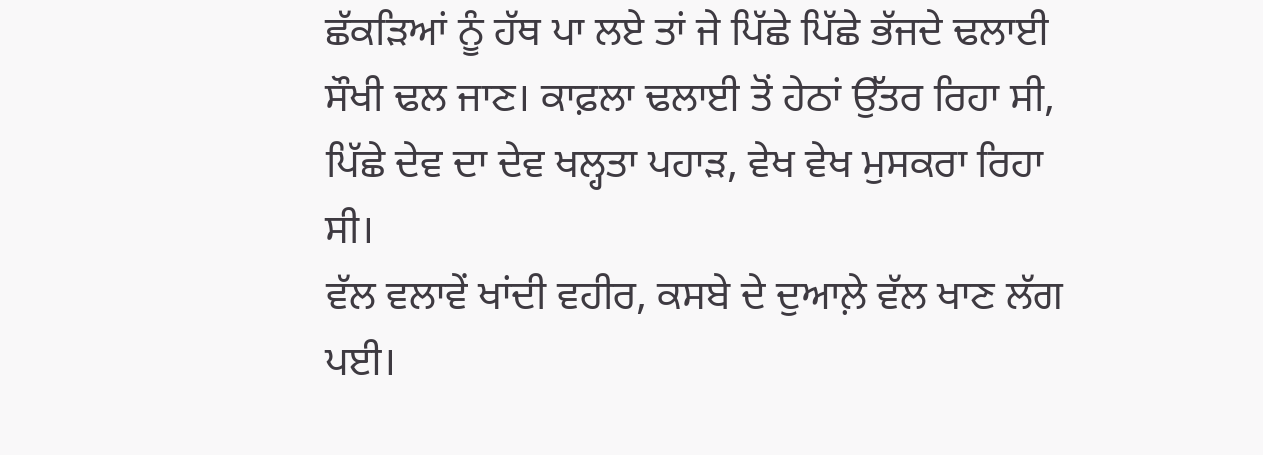ਛੱਕੜਿਆਂ ਨੂੰ ਹੱਥ ਪਾ ਲਏ ਤਾਂ ਜੇ ਪਿੱਛੇ ਪਿੱਛੇ ਭੱਜਦੇ ਢਲਾਈ ਸੌਖੀ ਢਲ ਜਾਣ। ਕਾਫ਼ਲਾ ਢਲਾਈ ਤੋਂ ਹੇਠਾਂ ਉੱਤਰ ਰਿਹਾ ਸੀ, ਪਿੱਛੇ ਦੇਵ ਦਾ ਦੇਵ ਖਲ੍ਹਤਾ ਪਹਾੜ, ਵੇਖ ਵੇਖ ਮੁਸਕਰਾ ਰਿਹਾ ਸੀ।
ਵੱਲ ਵਲਾਵੇਂ ਖਾਂਦੀ ਵਹੀਰ, ਕਸਬੇ ਦੇ ਦੁਆਲ਼ੇ ਵੱਲ ਖਾਣ ਲੱਗ ਪਈ।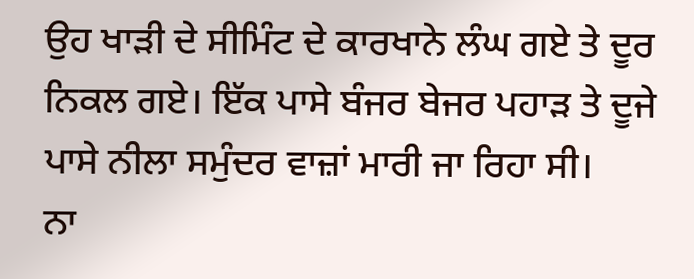ਉਹ ਖਾੜੀ ਦੇ ਸੀਮਿੰਟ ਦੇ ਕਾਰਖਾਨੇ ਲੰਘ ਗਏ ਤੇ ਦੂਰ ਨਿਕਲ ਗਏ। ਇੱਕ ਪਾਸੇ ਬੰਜਰ ਬੇਜਰ ਪਹਾੜ ਤੇ ਦੂਜੇ ਪਾਸੇ ਨੀਲਾ ਸਮੁੰਦਰ ਵਾਜ਼ਾਂ ਮਾਰੀ ਜਾ ਰਿਹਾ ਸੀ।
ਨਾ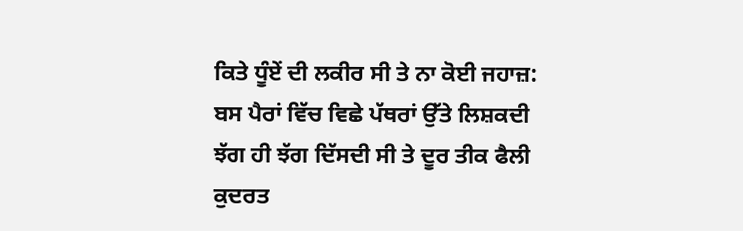ਕਿਤੇ ਧੂੰਏਂ ਦੀ ਲਕੀਰ ਸੀ ਤੇ ਨਾ ਕੋਈ ਜਹਾਜ਼: ਬਸ ਪੈਰਾਂ ਵਿੱਚ ਵਿਛੇ ਪੱਥਰਾਂ ਉੱਤੇ ਲਿਸ਼ਕਦੀ ਝੱਗ ਹੀ ਝੱਗ ਦਿੱਸਦੀ ਸੀ ਤੇ ਦੂਰ ਤੀਕ ਫੈਲੀ ਕੁਦਰਤ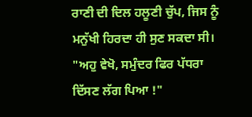ਰਾਣੀ ਦੀ ਦਿਲ ਹਲੂਣੀ ਚੁੱਪ, ਜਿਸ ਨੂੰ ਮਨੁੱਖੀ ਹਿਰਦਾ ਹੀ ਸੁਣ ਸਕਦਾ ਸੀ।
"ਅਹੁ ਵੇਖੋ, ਸਮੁੰਦਰ ਫਿਰ ਪੱਧਰਾ ਦਿੱਸਣ ਲੱਗ ਪਿਆ !"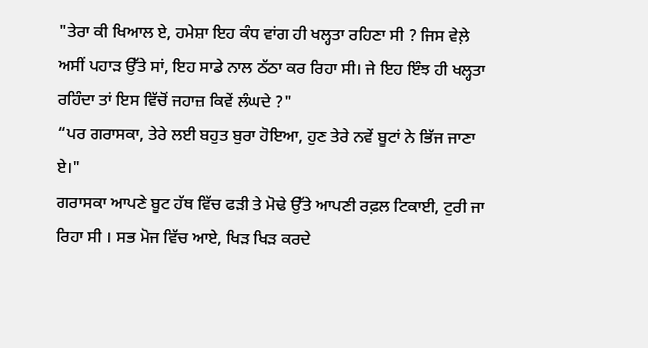"ਤੇਰਾ ਕੀ ਖਿਆਲ ਏ, ਹਮੇਸ਼ਾ ਇਹ ਕੰਧ ਵਾਂਗ ਹੀ ਖਲ੍ਹਤਾ ਰਹਿਣਾ ਸੀ ? ਜਿਸ ਵੇਲ਼ੇ ਅਸੀਂ ਪਹਾੜ ਉੱਤੇ ਸਾਂ, ਇਹ ਸਾਡੇ ਨਾਲ ਠੱਠਾ ਕਰ ਰਿਹਾ ਸੀ। ਜੇ ਇਹ ਇੰਝ ਹੀ ਖਲ੍ਹਤਾ ਰਹਿੰਦਾ ਤਾਂ ਇਸ ਵਿੱਚੋਂ ਜਹਾਜ਼ ਕਿਵੇਂ ਲੰਘਦੇ ?"
“ਪਰ ਗਰਾਸਕਾ, ਤੇਰੇ ਲਈ ਬਹੁਤ ਬੁਰਾ ਹੋਇਆ, ਹੁਣ ਤੇਰੇ ਨਵੇਂ ਬੂਟਾਂ ਨੇ ਭਿੱਜ ਜਾਣਾ ਏ।"
ਗਰਾਸਕਾ ਆਪਣੇ ਬੂਟ ਹੱਥ ਵਿੱਚ ਫੜੀ ਤੇ ਮੋਢੇ ਉੱਤੇ ਆਪਣੀ ਰਫ਼ਲ ਟਿਕਾਈ, ਟੁਰੀ ਜਾ ਰਿਹਾ ਸੀ । ਸਭ ਮੋਜ ਵਿੱਚ ਆਏ, ਖਿੜ ਖਿੜ ਕਰਦੇ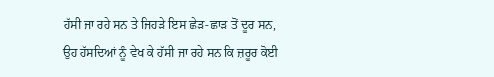ਹੱਸੀ ਜਾ ਰਹੇ ਸਨ ਤੇ ਜਿਹੜੇ ਇਸ ਛੇੜ-ਛਾੜ ਤੋਂ ਦੂਰ ਸਨ, ਉਹ ਹੱਸਦਿਆਂ ਨੂੰ ਵੇਖ ਕੇ ਹੱਸੀ ਜਾ ਰਹੇ ਸਨ ਕਿ ਜ਼ਰੂਰ ਕੋਈ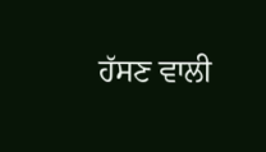ਹੱਸਣ ਵਾਲੀ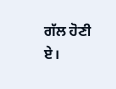ਗੱਲ ਹੋਣੀ ਏ।